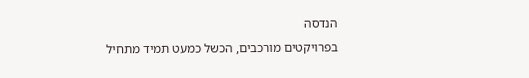הנדסה
בפרויקטים מורכבים, הכשל כמעט תמיד מתחיל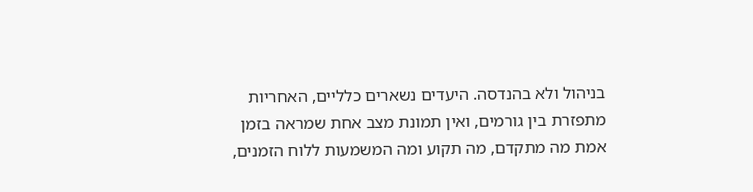בניהול ולא בהנדסה. היעדים נשארים כלליים, האחריות מתפזרת בין גורמים, ואין תמונת מצב אחת שמראה בזמן אמת מה מתקדם, מה תקוע ומה המשמעות ללוח הזמנים,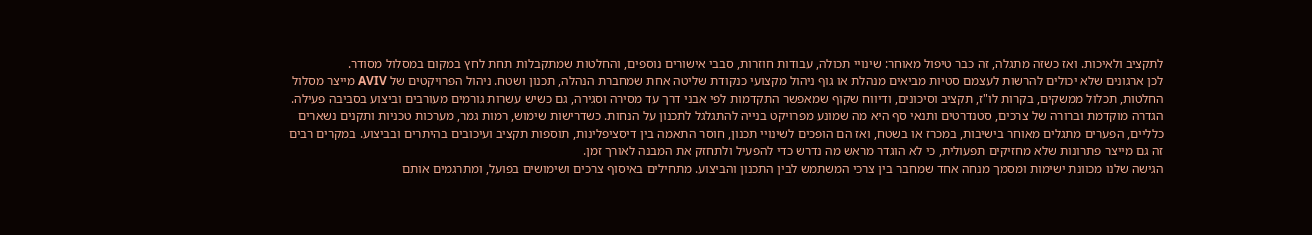לתקציב ולאיכות. ואז כשזה מתגלה, זה כבר טיפול מאוחר: שינויי תכולה, עבודות חוזרות, סבבי אישורים נוספים, והחלטות שמתקבלות תחת לחץ במקום במסלול מסודר.
לכן ארגונים שלא יכולים להרשות לעצמם סטיות מביאים מנהלת או גוף ניהול מקצועי כנקודת שליטה אחת שמחברת הנהלה, תכנון ושטח. ניהול הפרויקטים של AVIV מייצר מסלול החלטות, תכלול ממשקים, בקרות לו"ז, תקציב וסיכונים, ודיווח שקוף שמאפשר התקדמות לפי אבני דרך עד מסירה וסגירה, גם כשיש עשרות גורמים מעורבים וביצוע בסביבה פעילה.
הגדרה מוקדמת וברורה של צרכים, סטנדרטים ותנאי סף היא מה שמונע מפרויקט בנייה להתגלגל לתכנון על הנחות. כשדרישות שימוש, רמות גמר, מערכות טכניות ותקנים נשארים כלליים, הפערים מתגלים מאוחר בישיבות, במכרז או בשטח, ואז הם הופכים לשינויי תכנון, חוסר התאמה בין דיסציפלינות, תוספות תקציב ועיכובים בהיתרים ובביצוע. במקרים רבים זה גם מייצר פתרונות שלא מחזיקים תפעולית, כי לא הוגדר מראש מה נדרש כדי להפעיל ולתחזק את המבנה לאורך זמן.
הגישה שלנו מכוונת ישימות ומסמך מנחה אחד שמחבר בין צרכי המשתמש לבין התכנון והביצוע. מתחילים באיסוף צרכים ושימושים בפועל, ומתרגמים אותם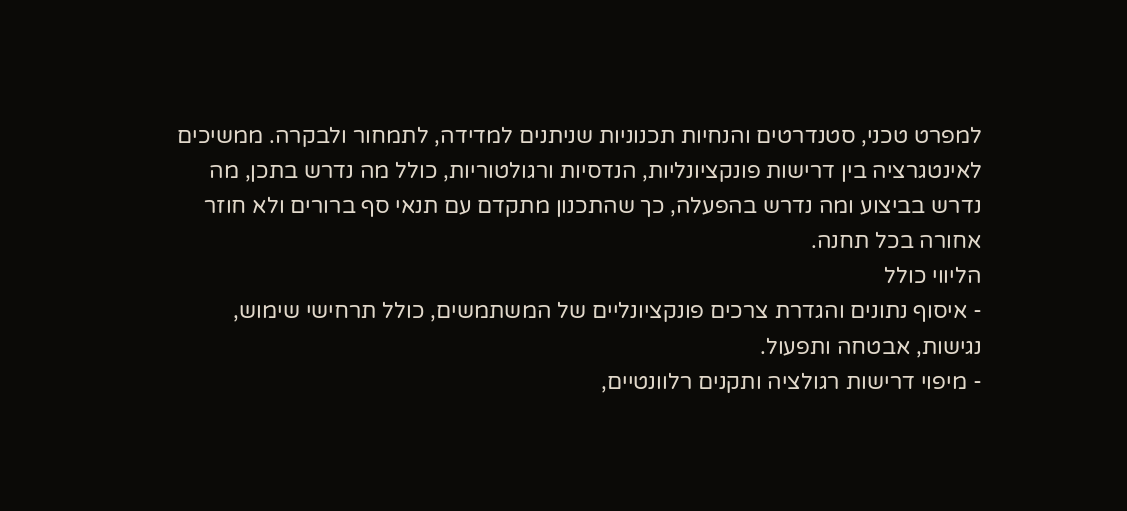למפרט טכני, סטנדרטים והנחיות תכנוניות שניתנים למדידה, לתמחור ולבקרה. ממשיכים לאינטגרציה בין דרישות פונקציונליות, הנדסיות ורגולטוריות, כולל מה נדרש בתכן, מה נדרש בביצוע ומה נדרש בהפעלה, כך שהתכנון מתקדם עם תנאי סף ברורים ולא חוזר אחורה בכל תחנה.
הליווי כולל
- איסוף נתונים והגדרת צרכים פונקציונליים של המשתמשים, כולל תרחישי שימוש, נגישות, אבטחה ותפעול.
- מיפוי דרישות רגולציה ותקנים רלוונטיים,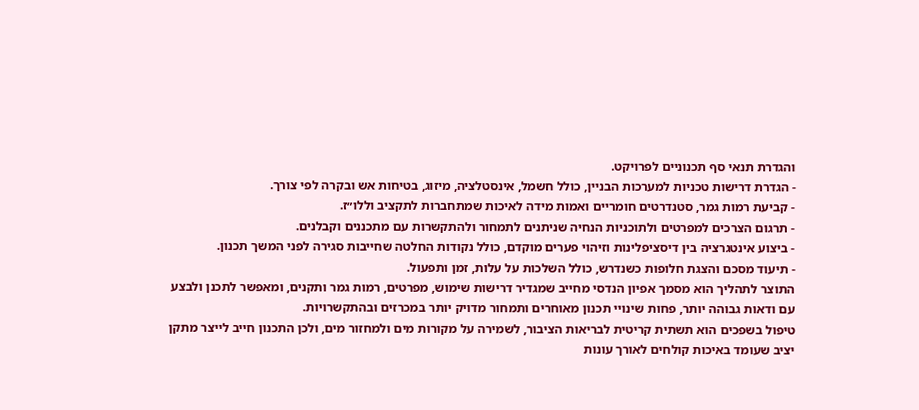והגדרת תנאי סף תכנוניים לפרויקט.
- הגדרת דרישות טכניות למערכות הבניין, כולל חשמל, אינסטלציה, מיזוג, בטיחות אש ובקרה לפי צורך.
- קביעת רמות גמר, סטנדרטים חומריים ואמות מידה לאיכות שמתחברות לתקציב וללו״ז.
- תרגום הצרכים למפרטים ולתוכניות הנחיה שניתנים לתמחור ולהתקשרות עם מתכננים וקבלנים.
- ביצוע אינטגרציה בין דיסציפלינות וזיהוי פערים מוקדם, כולל נקודות החלטה שחייבות סגירה לפני המשך תכנון.
- תיעוד מסכם והצגת חלופות כשנדרש, כולל השלכות על עלות, זמן ותפעול.
התוצר לתהליך הוא מסמך אפיון הנדסי מחייב שמגדיר דרישות שימוש, מפרטים, רמות גמר ותקנים, ומאפשר לתכנן ולבצע עם ודאות גבוהה יותר, פחות שינויי תכנון מאוחרים ותמחור מדויק יותר במכרזים ובהתקשרויות.
טיפול בשפכים הוא תשתית קריטית לבריאות הציבור, לשמירה על מקורות מים ולמחזור מים, ולכן התכנון חייב לייצר מתקן יציב שעומד באיכות קולחים לאורך עונות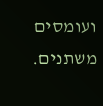ועומסים משתנים.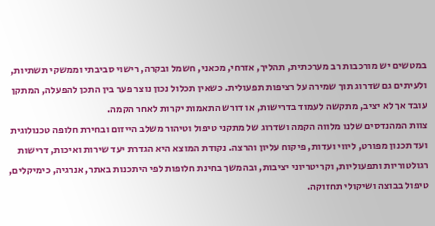במטשים יש מורכבות רב מערכתית, תהליך, אזרחי, מכאני, חשמל ובקרה, רישוי סביבתי וממשקי תשתיות, ולעיתים גם שדרוג תוך שמירה על רציפות תפעולית. כשאין תכלול נכון נוצר פער בין התכן להפעלה, המתקן עובד אך לא יציב, מתקשה לעמוד בדרישות, או דורש התאמות יקרות לאחר הקמה.
צוות המהנדסים שלנו מלווה הקמה ושדרוג של מתקני טיפול וטיהור משלב הייזום ובחירת חלופה טכנולוגית ועד תכנון מפורט, ליווי ועדות, פיקוח עליון והרצה. נקודת המוצא היא הגדרת יעד שירות ואיכות, דרישות רגולטוריות ותפעוליות, וקריטריוני יציבות, ובהמשך בחינת חלופות לפי היתכנות באתר, אנרגיה, כימיקלים, טיפול בבוצה ושיקולי תחזוקה.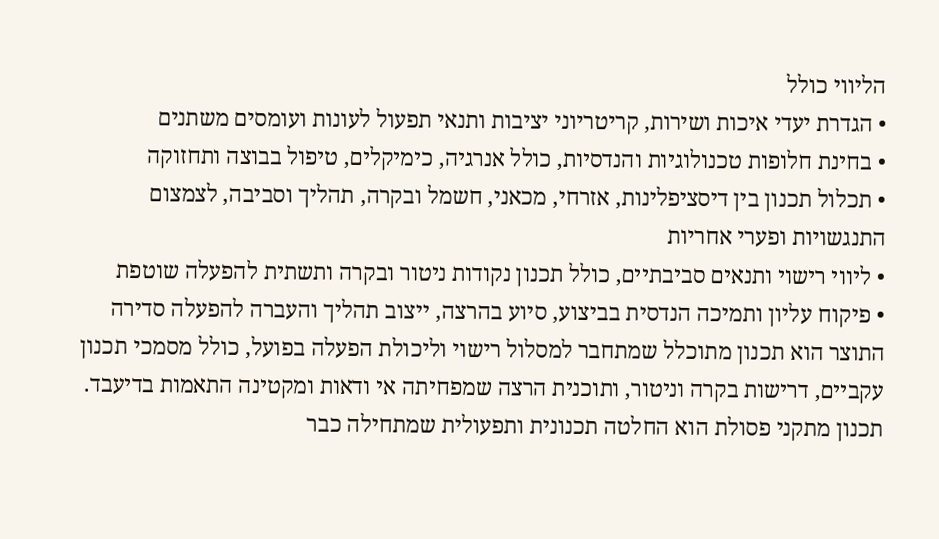הליווי כולל
• הגדרת יעדי איכות ושירות, קריטריוני יציבות ותנאי תפעול לעונות ועומסים משתנים
• בחינת חלופות טכנולוגיות והנדסיות, כולל אנרגיה, כימיקלים, טיפול בבוצה ותחזוקה
• תכלול תכנון בין דיסציפלינות, אזרחי, מכאני, חשמל ובקרה, תהליך וסביבה, לצמצום התנגשויות ופערי אחריות
• ליווי רישוי ותנאים סביבתיים, כולל תכנון נקודות ניטור ובקרה ותשתית להפעלה שוטפת
• פיקוח עליון ותמיכה הנדסית בביצוע, סיוע בהרצה, ייצוב תהליך והעברה להפעלה סדירה
התוצר הוא תכנון מתוכלל שמתחבר למסלול רישוי וליכולת הפעלה בפועל, כולל מסמכי תכנון עקביים, דרישות בקרה וניטור, ותוכנית הרצה שמפחיתה אי ודאות ומקטינה התאמות בדיעבד.
תכנון מתקני פסולת הוא החלטה תכנונית ותפעולית שמתחילה כבר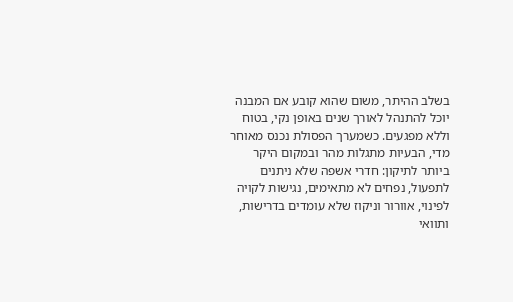בשלב ההיתר, משום שהוא קובע אם המבנה יוכל להתנהל לאורך שנים באופן נקי, בטוח וללא מפגעים. כשמערך הפסולת נכנס מאוחר מדי, הבעיות מתגלות מהר ובמקום היקר ביותר לתיקון: חדרי אשפה שלא ניתנים לתפעול, נפחים לא מתאימים, נגישות לקויה לפינוי, אוורור וניקוז שלא עומדים בדרישות, ותוואי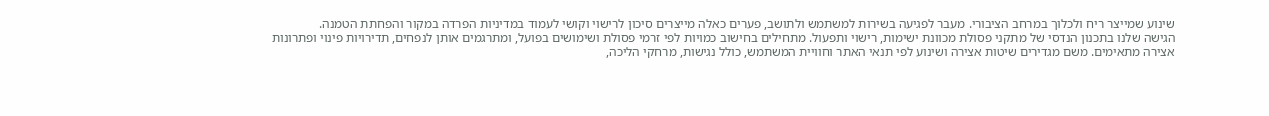שינוע שמייצר ריח ולכלוך במרחב הציבורי. מעבר לפגיעה בשירות למשתמש ולתושב, פערים כאלה מייצרים סיכון לרישוי וקושי לעמוד במדיניות הפרדה במקור והפחתת הטמנה.
הגישה שלנו בתכנון הנדסי של מתקני פסולת מכוונת ישימות, רישוי ותפעול. מתחילים בחישוב כמויות לפי זרמי פסולת ושימושים בפועל, ומתרגמים אותן לנפחים, תדירויות פינוי ופתרונות אצירה מתאימים. משם מגדירים שיטות אצירה ושינוע לפי תנאי האתר וחוויית המשתמש, כולל נגישות, מרחקי הליכה,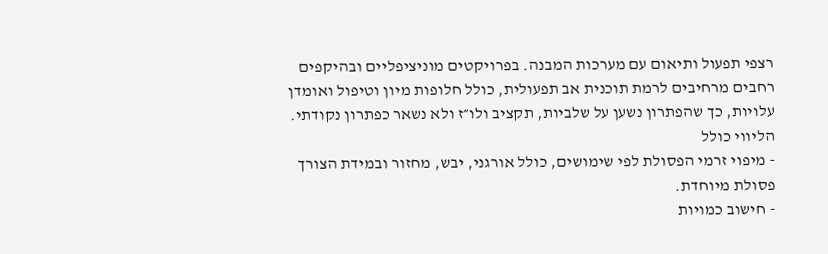רצפי תפעול ותיאום עם מערכות המבנה. בפרויקטים מוניציפליים ובהיקפים רחבים מרחיבים לרמת תוכנית אב תפעולית, כולל חלופות מיון וטיפול ואומדן עלויות, כך שהפתרון נשען על שלביות, תקציב ולו״ז ולא נשאר כפתרון נקודתי.
הליווי כולל
- מיפוי זרמי הפסולת לפי שימושים, כולל אורגני, יבש, מחזור ובמידת הצורך פסולת מיוחדת.
- חישוב כמויות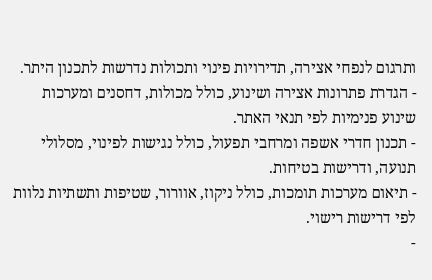ותרגום לנפחי אצירה, תדירויות פינוי ותכולות נדרשות לתכנון היתר.
- הגדרת פתרונות אצירה ושינוע, כולל מכולות, דחסנים ומערכות שינוע פנימיות לפי תנאי האתר.
- תכנון חדרי אשפה ומרחבי תפעול, כולל נגישות לפינוי, מסלולי תנועה, ודרישות בטיחות.
- תיאום מערכות תומכות, כולל ניקוז, אוורור, שטיפות ותשתיות נלוות לפי דרישות רישוי.
-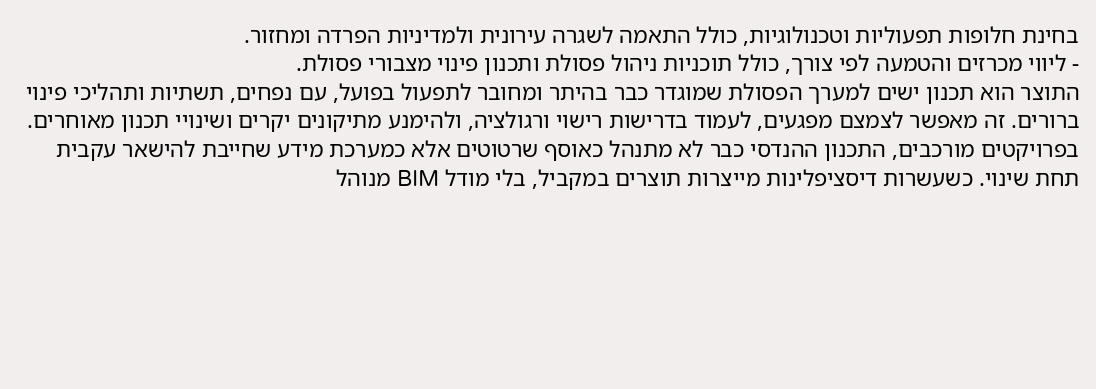בחינת חלופות תפעוליות וטכנולוגיות, כולל התאמה לשגרה עירונית ולמדיניות הפרדה ומחזור.
- ליווי מכרזים והטמעה לפי צורך, כולל תוכניות ניהול פסולת ותכנון פינוי מצבורי פסולת.
התוצר הוא תכנון ישים למערך הפסולת שמוגדר כבר בהיתר ומחובר לתפעול בפועל, עם נפחים, תשתיות ותהליכי פינוי ברורים. זה מאפשר לצמצם מפגעים, לעמוד בדרישות רישוי ורגולציה, ולהימנע מתיקונים יקרים ושינויי תכנון מאוחרים.
בפרויקטים מורכבים, התכנון ההנדסי כבר לא מתנהל כאוסף שרטוטים אלא כמערכת מידע שחייבת להישאר עקבית תחת שינוי. כשעשרות דיסציפלינות מייצרות תוצרים במקביל, בלי מודל BIM מנוהל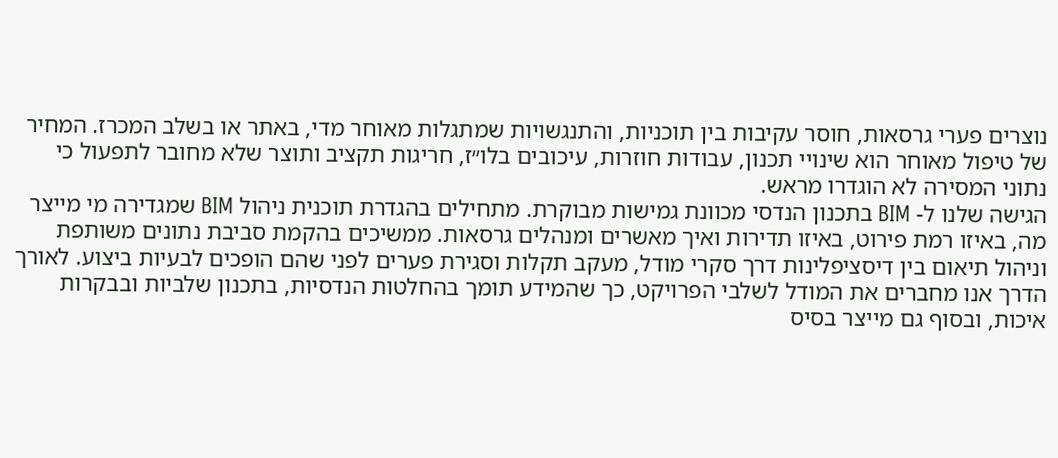נוצרים פערי גרסאות, חוסר עקיבות בין תוכניות, והתנגשויות שמתגלות מאוחר מדי, באתר או בשלב המכרז. המחיר של טיפול מאוחר הוא שינויי תכנון, עבודות חוזרות, עיכובים בלו״ז, חריגות תקציב ותוצר שלא מחובר לתפעול כי נתוני המסירה לא הוגדרו מראש.
הגישה שלנו ל- BIM בתכנון הנדסי מכוונת גמישות מבוקרת. מתחילים בהגדרת תוכנית ניהול BIM שמגדירה מי מייצר מה, באיזו רמת פירוט, באיזו תדירות ואיך מאשרים ומנהלים גרסאות. ממשיכים בהקמת סביבת נתונים משותפת וניהול תיאום בין דיסציפלינות דרך סקרי מודל, מעקב תקלות וסגירת פערים לפני שהם הופכים לבעיות ביצוע. לאורך הדרך אנו מחברים את המודל לשלבי הפרויקט, כך שהמידע תומך בהחלטות הנדסיות, בתכנון שלביות ובבקרות איכות, ובסוף גם מייצר בסיס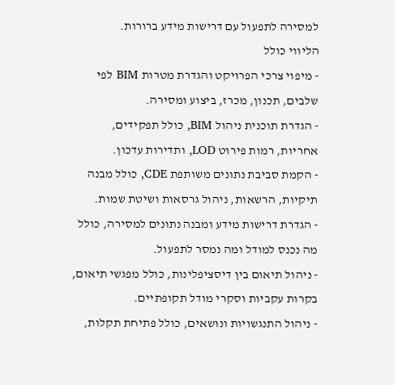למסירה לתפעול עם דרישות מידע ברורות.
הליווי כולל
- מיפוי צרכי הפרויקט והגדרת מטרות BIM לפי שלבים, תכנון, מכרז, ביצוע ומסירה.
- הגדרת תוכנית ניהול BIM, כולל תפקידים, אחריות, רמות פירוט LOD, ותדירות עדכון.
- הקמת סביבת נתונים משותפת CDE, כולל מבנה תיקיות, הרשאות, ניהול גרסאות ושיטת שמות.
- הגדרת דרישות מידע ומבנה נתונים למסירה, כולל מה נכנס למודל ומה נמסר לתפעול.
- ניהול תיאום בין דיסציפלינות, כולל מפגשי תיאום, בקרות עקביות וסקרי מודל תקופתיים.
- ניהול התנגשויות ונושאים, כולל פתיחת תקלות,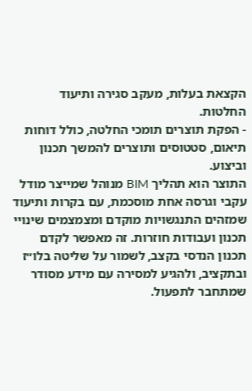הקצאת בעלות, מעקב סגירה ותיעוד החלטות.
- הפקת תוצרים תומכי החלטה, כולל דוחות תיאום, סטטוסים ותוצרים להמשך תכנון וביצוע.
התוצר הוא תהליך BIM מנוהל שמייצר מודל עקבי וגרסה אחת מוסכמת, עם בקרות ותיעוד שמזהים התנגשויות מוקדם ומצמצמים שינויי תכנון ועבודות חוזרות. זה מאפשר לקדם תכנון הנדסי בקצב, לשמור על שליטה בלו״ז ובתקציב, ולהגיע למסירה עם מידע מסודר שמתחבר לתפעול.